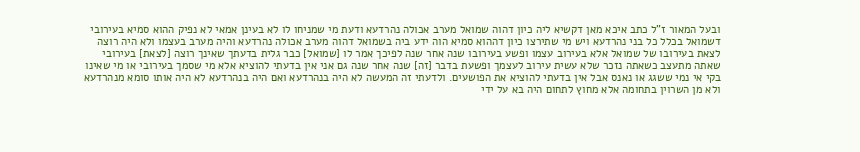ובעל המאור ז"ל כתב איכא מאן דקשיא ליה כיון דהוה שמואל מערב אכולה נהרדעא ודעת מי שמניחו לו לא בעינן אמאי לא נפיק ההוא סמיא בעירובי דשמואל בכלל כל בני נהרדעא ויש מי שתירצו כיון דההוא סמיא הוה ידע ביה בשמואל דהוה מערב אכולה נהרדעא והיה מערב בעצמו ולא היה רוצה לצאת בעירובו של שמואל אלא בעירוב עצמו ופשע בעירובו שנה אחר שנה לפיכך אמר לו [שמואל] כבר גלית בדעתך שאינך רוצה [לצאת] בעירובי שאתה מתעצב כשאתה נזכר שלא עשית עירוב לעצמך ופשעת בדבר [זה] שנה אחר שנה גם אני אין בדעתי להוציא אלא מי שסמך בעירובי או מי שאינו בקי אי נמי ששגג או נאנס אבל אין בדעתי להוציא את הפושעים. ולדעתי זה המעשה לא היה בנהרדעא ואם היה בנהרדעא לא היה אותו סומא מנהרדעא ולא מן השרוין בתחומה אלא מחוץ לתחום היה בא על ידי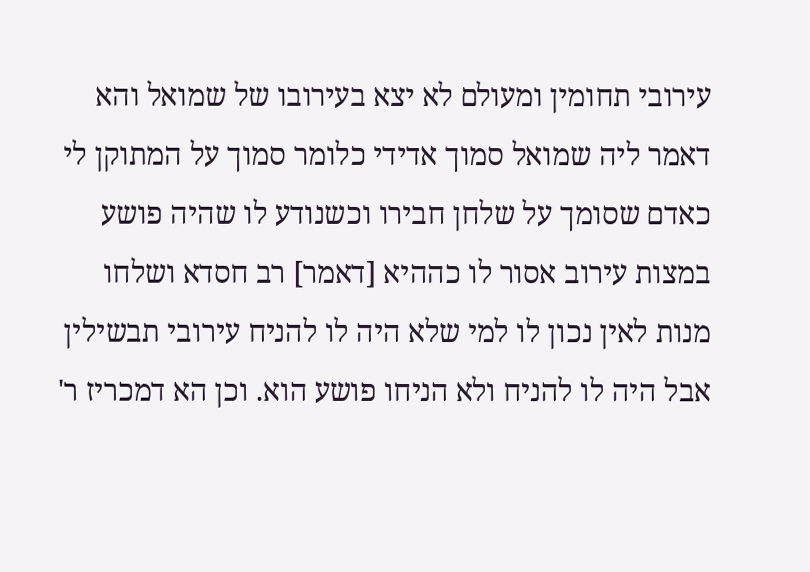עירובי תחומין ומעולם לא יצא בעירובו של שמואל והא דאמר ליה שמואל סמוך אדידי כלומר סמוך על המתוקן לי כאדם שסומך על שלחן חבירו וכשנודע לו שהיה פושע במצות עירוב אסור לו כההיא [דאמר] רב חסדא ושלחו מנות לאין נכון לו למי שלא היה לו להניח עירובי תבשילין אבל היה לו להניח ולא הניחו פושע הוא. וכן הא דמכריז ר'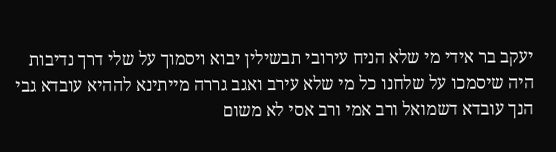יעקב בר אידי מי שלא הניח עירובי תבשילין יבוא ויסמוך על שלי דרך נדיבות היה שיסמכו על שלחנו כל מי שלא עירב ואגב גררה מייתינא לההיא עובדא גבי הנך עובדא דשמואל ורב אמי ורב אסי לא משום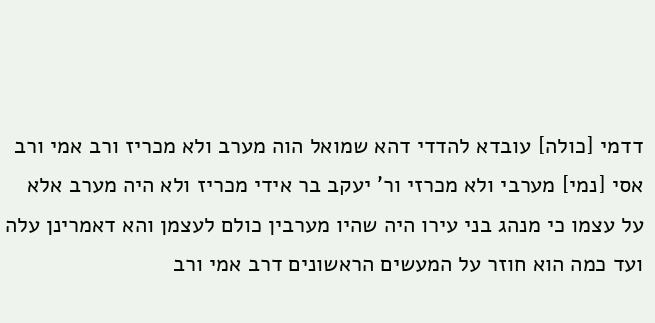דדמי [כולה] עובדא להדדי דהא שמואל הוה מערב ולא מכריז ורב אמי ורב אסי [נמי] מערבי ולא מכרזי ור' יעקב בר אידי מכריז ולא היה מערב אלא על עצמו כי מנהג בני עירו היה שהיו מערבין כולם לעצמן והא דאמרינן עלה ועד כמה הוא חוזר על המעשים הראשונים דרב אמי ורב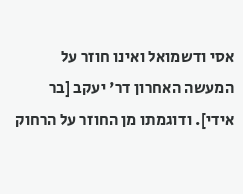אסי ודשמואל ואינו חוזר על המעשה האחרון דר' יעקב [בר אידי]. ודוגמתו מן החוזר על הרחוק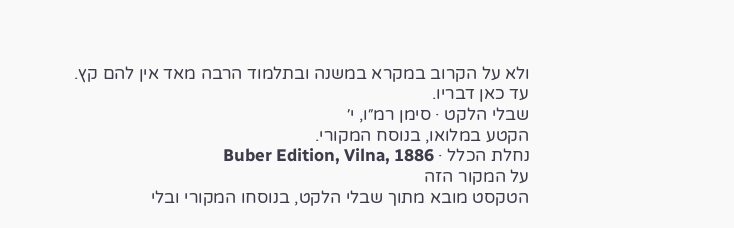ולא על הקרוב במקרא במשנה ובתלמוד הרבה מאד אין להם קץ. עד כאן דבריו.
שבלי הלקט · סימן רמ״ו, י׳
הקטע במלואו, בנוסח המקורי.
נחלת הכלל · Buber Edition, Vilna, 1886
על המקור הזה
הטקסט מובא מתוך שבלי הלקט, בנוסחו המקורי ובלי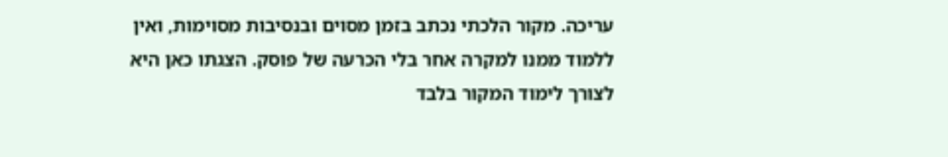עריכה. מקור הלכתי נכתב בזמן מסוים ובנסיבות מסוימות, ואין ללמוד ממנו למקרה אחר בלי הכרעה של פוסק. הצגתו כאן היא לצורך לימוד המקור בלבד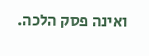ואינה פסק הלכה.